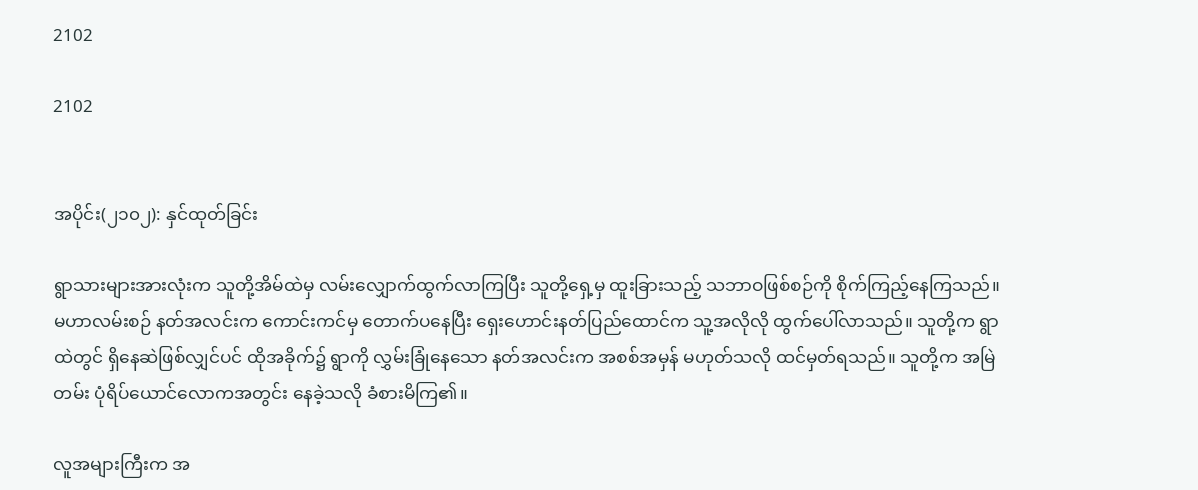2102

2102


အပိုင်း(၂၁၀၂): နှင်ထုတ်ခြင်း

ရွာသားများအားလုံးက သူတို့အိမ်ထဲမှ လမ်းလျှောက်ထွက်လာကြပြီး သူတို့ရှေ့မှ ထူးခြားသည့် သဘာဝဖြစ်စဉ်ကို စိုက်ကြည့်နေကြသည်။ မဟာလမ်းစဉ် နတ်အလင်းက ကောင်းကင်မှ တောက်ပနေပြီး ရှေးဟောင်းနတ်ပြည်ထောင်က သူ့အလိုလို ထွက်ပေါ်လာသည်။ သူတို့က ရွာထဲတွင် ရှိနေဆဲဖြစ်လျှင်ပင် ထိုအခိုက်၌ ရွာကို လွှမ်းခြုံနေသော နတ်အလင်းက အစစ်အမှန် မဟုတ်သလို ထင်မှတ်ရသည်။ သူတို့က အမြဲတမ်း ပုံရိပ်ယောင်လောကအတွင်း နေခဲ့သလို ခံစားမိကြ၏။

လူအများကြီးက အ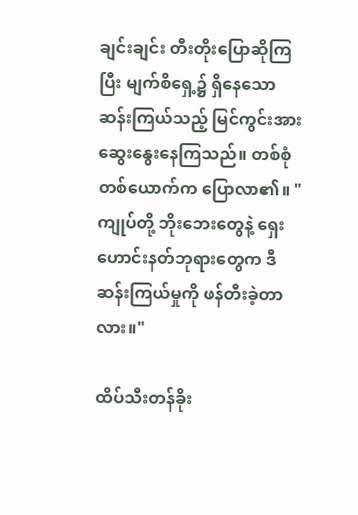ချင်းချင်း တီးတိုးပြောဆိုကြပြီး မျက်စိရှေ့၌ ရှိနေသော ဆန်းကြယ်သည့် မြင်ကွင်းအား ဆွေးနွေးနေကြသည်။ တစ်စုံတစ်ယောက်က ပြောလာ၏။ "ကျုပ်တို့ ဘိုးဘေးတွေနဲ့ ရှေးဟောင်းနတ်ဘုရားတွေက ဒီဆန်းကြယ်မှုကို ဖန်တီးခဲ့တာလား။"

ထိပ်သီးတန်ခိုး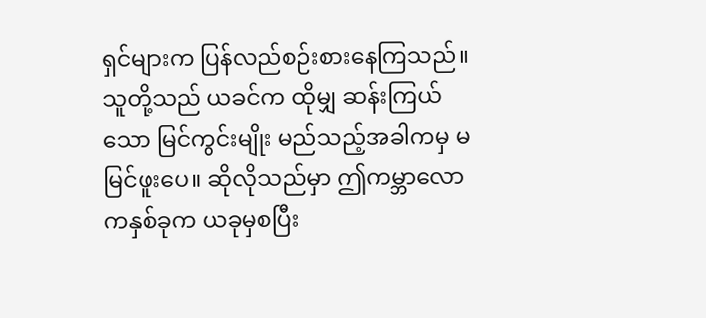ရှင်များက ပြန်လည်စဉ်းစားနေကြသည်။ သူတို့သည် ယခင်က ထိုမျှ ဆန်းကြယ်သော မြင်ကွင်းမျိုး မည်သည့်အခါကမှ မမြင်ဖူးပေ။ ဆိုလိုသည်မှာ ဤကမ္ဘာလောကနှစ်ခုက ယခုမှစပြီး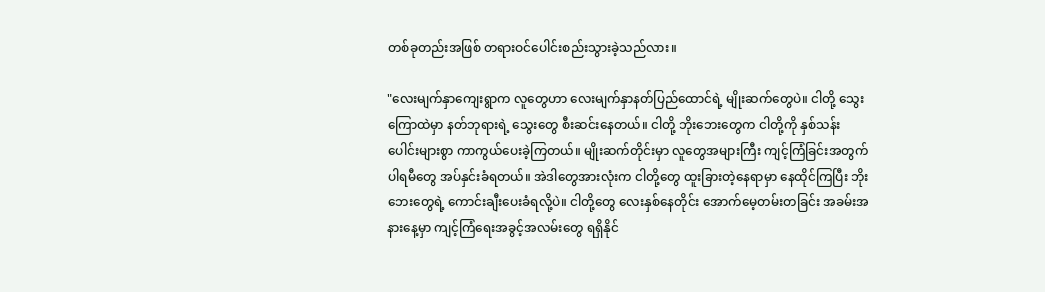တစ်ခုတည်းအဖြစ် တရားဝင်ပေါင်းစည်းသွားခဲ့သည်လား။

"လေးမျက်နှာကျေးရွာက လူတွေဟာ လေးမျက်နှာနတ်ပြည်ထောင်ရဲ့ မျိုးဆက်တွေပဲ။ ငါတို့ သွေးကြောထဲမှာ နတ်ဘုရားရဲ့ သွေးတွေ စီးဆင်းနေတယ်။ ငါတို့ ဘိုးဘေးတွေက ငါတို့ကို နှစ်သန်းပေါင်းများစွာ ကာကွယ်ပေးခဲ့ကြတယ်။ မျိုးဆက်တိုင်းမှာ လူတွေအများကြီး ကျင့်ကြံခြင်းအတွက် ပါရမီတွေ အပ်နှင်းခံရတယ်။ အဲဒါတွေအားလုံးက ငါတို့တွေ ထူးခြားတဲ့နေရာမှာ နေထိုင်ကြပြီး ဘိုးဘေးတွေရဲ့ ကောင်းချီးပေးခံရလို့ပဲ။ ငါတို့တွေ လေးနှစ်နေတိုင်း အောက်မေ့တမ်းတခြင်း အခမ်းအနားနေ့မှာ ကျင့်ကြံရေးအခွင့်အလမ်းတွေ ရရှိနိုင်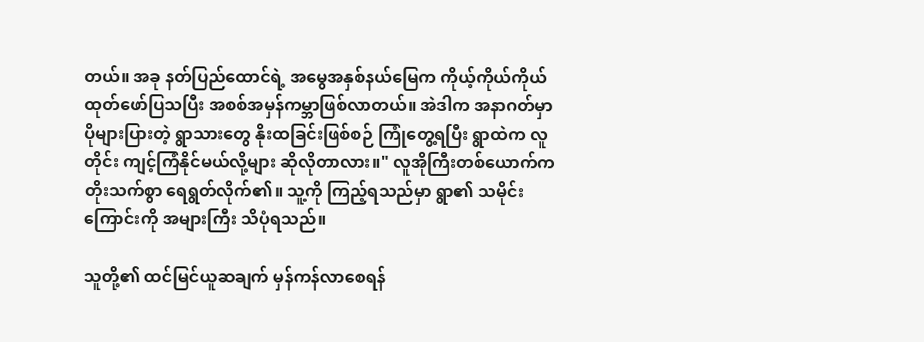တယ်။ အခု နတ်ပြည်ထောင်ရဲ့ အမွေအနှစ်နယ်မြေက ကိုယ့်ကိုယ်ကိုယ် ထုတ်ဖော်ပြသပြီး အစစ်အမှန်ကမ္ဘာဖြစ်လာတယ်။ အဲဒါက အနာဂတ်မှာ ပိုများပြားတဲ့ ရွာသားတွေ နိုးထခြင်းဖြစ်စဉ် ကြုံတွေ့ရပြီး ရွာထဲက လူတိုင်း ကျင့်ကြံနိုင်မယ်လို့များ ဆိုလိုတာလား။" လူအိုကြီးတစ်ယောက်က တိုးသက်စွာ ရေရွတ်လိုက်၏။ သူ့ကို ကြည့်ရသည်မှာ ရွာ၏ သမိုင်းကြောင်းကို အများကြီး သိပုံရသည်။

သူတို့၏ ထင်မြင်ယူဆချက် မှန်ကန်လာစေရန်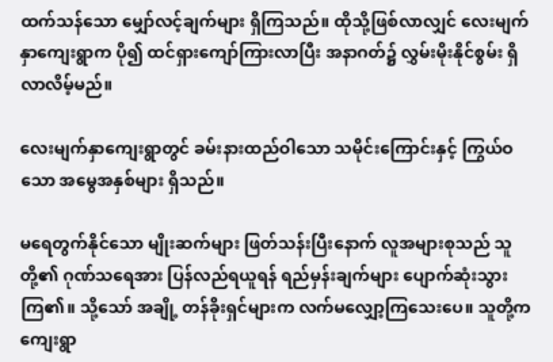ထက်သန်သော မျှော်လင့်ချက်များ ရှိကြသည်။ ထိုသို့ဖြစ်လာလျှင် လေးမျက်နှာကျေးရွာက ပို၍ ထင်ရှားကျော်ကြားလာပြီး အနာဂတ်၌ လွှမ်းမိုးနိုင်စွမ်း ရှိလာလိမ့်မည်။

လေးမျက်နှာကျေးရွာတွင် ခမ်းနားထည်ဝါသော သမိုင်းကြောင်းနှင့် ကြွယ်ဝသော အမွေအနှစ်များ ရှိသည်။

မရေတွက်နိုင်သော မျိုးဆက်များ ဖြတ်သန်းပြီးနောက် လူအများစုသည် သူတို့၏ ဂုဏ်သရေအား ပြန်လည်ရယူရန် ရည်မှန်းချက်များ ပျောက်ဆုံးသွားကြ၏။ သို့သော် အချို့ တန်ခိုးရှင်များက လက်မလျှော့ကြသေးပေ။ သူတို့က ကျေးရွာ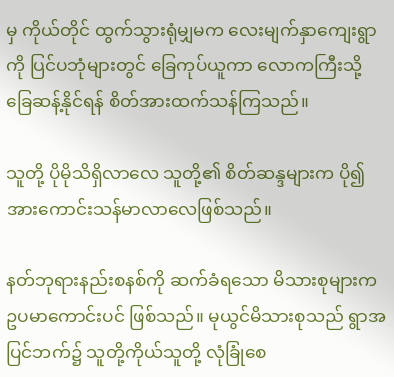မှ ကိုယ်တိုင် ထွက်သွားရုံမျှမက လေးမျက်နှာကျေးရွာကို ပြင်ပဘုံများတွင် ခြေကုပ်ယူကာ လောကကြီးသို့ ခြေဆန့်နိုင်ရန် စိတ်အားထက်သန်ကြသည်။

သူတို့ ပိုမိုသိရှိလာလေ သူတို့၏ စိတ်ဆန္ဒများက ပို၍ အားကောင်းသန်မာလာလေဖြစ်သည်။

နတ်ဘုရားနည်းစနစ်ကို ဆက်ခံရသော မိသားစုများက ဥပမာကောင်းပင် ဖြစ်သည်။ မုယွင်မိသားစုသည် ရွာအပြင်ဘက်၌ သူတို့ကိုယ်သူတို့ လုံခြုံစေ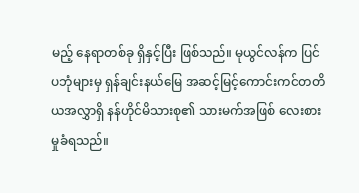မည့် နေရာတစ်ခု ရှိနှင့်ပြီး ဖြစ်သည်။ မုယွင်လန်က ပြင်ပဘုံများမှ ရှန်ချင်းနယ်မြေ အဆင့်မြင့်ကောင်းကင်တတိယအလွှာရှိ နန်ဟိုင်မိသားစု၏ သားမက်အဖြစ် လေးစားမှုခံရသည်။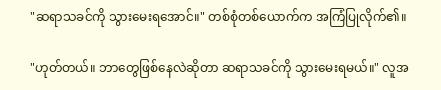"ဆရာသခင်ကို သွားမေးရအောင်။" တစ်စုံတစ်ယောက်က အကြံပြုလိုက်၏။

"ဟုတ်တယ်။ ဘာတွေဖြစ်နေလဲဆိုတာ ဆရာသခင်ကို သွားမေးရမယ်။" လူအ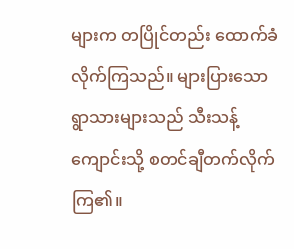များက တပြိုင်တည်း ထောက်ခံလိုက်ကြသည်။ များပြားသော ရွာသားများသည် သီးသန့်ကျောင်းသို့ စတင်ချီတက်လိုက်ကြ၏။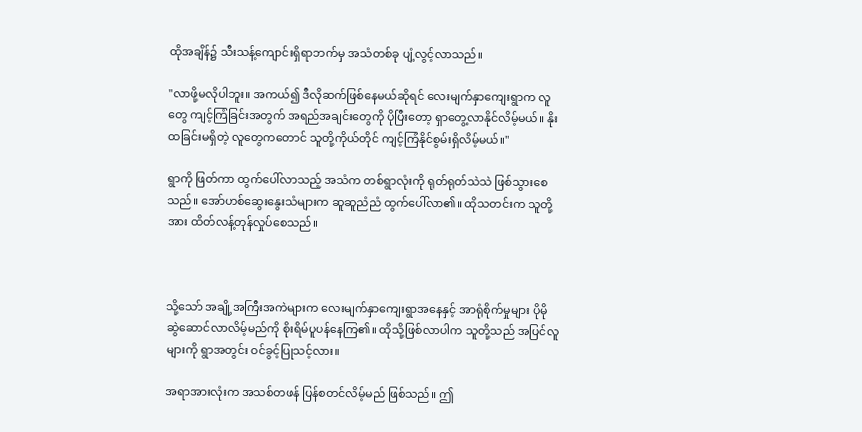ထိုအချိန်၌ သီးသန့်ကျောင်းရှိရာဘက်မှ အသံတစ်ခု ပျံ့လွင့်လာသည်။

"လာဖို့မလိုပါဘူး။ အကယ်၍ ဒီလိုဆက်ဖြစ်နေမယ်ဆိုရင် လေးမျက်နှာကျေးရွာက လူတွေ ကျင့်ကြံခြင်းအတွက် အရည်အချင်းတွေကို ပိုပြီးတော့ ရှာတွေ့လာနိုင်လိမ့်မယ်။ နိုးထခြင်းမရှိတဲ့ လူတွေကတောင် သူတို့ကိုယ်တိုင် ကျင့်ကြံနိုင်စွမ်းရှိလိမ့်မယ်။"

ရွာကို ဖြတ်ကာ ထွက်ပေါ်လာသည့် အသံက တစ်ရွာလုံးကို ရုတ်ရုတ်သဲသဲ ဖြစ်သွားစေသည်။ အော်ဟစ်ဆွေးနွေးသံများက ဆူဆူညံညံ ထွက်ပေါ်လာ၏။ ထိုသတင်းက သူတို့အား ထိတ်လန့်တုန်လှုပ်စေသည်။



သို့သော် အချို့အကြီးအကဲများက လေးမျက်နှာကျေးရွာအနေနှင့် အာရုံစိုက်မှုများ ပိုမို ဆွဲဆောင်လာလိမ့်မည်ကို စိုးရိမ်ပူပန်နေကြ၏။ ထိုသို့ဖြစ်လာပါက သူတို့သည် အပြင်လူများကို ရွာအတွင်း ဝင်ခွင့်ပြုသင့်လား။

အရာအားလုံးက အသစ်တဖန် ပြန်စတင်လိမ့်မည် ဖြစ်သည်။ ဤ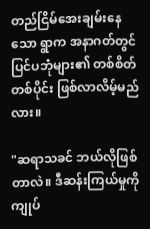တည်ငြိမ်အေးချမ်းနေသော ရွာက အနာဂတ်တွင် ပြင်ပဘုံများ၏ တစ်စိတ်တစ်ပိုင်း ဖြစ်လာလိမ့်မည်လား။

"ဆရာသခင် ဘယ်လိုဖြစ်တာလဲ။ ဒီဆန်းကြယ်မှုကို ကျုပ်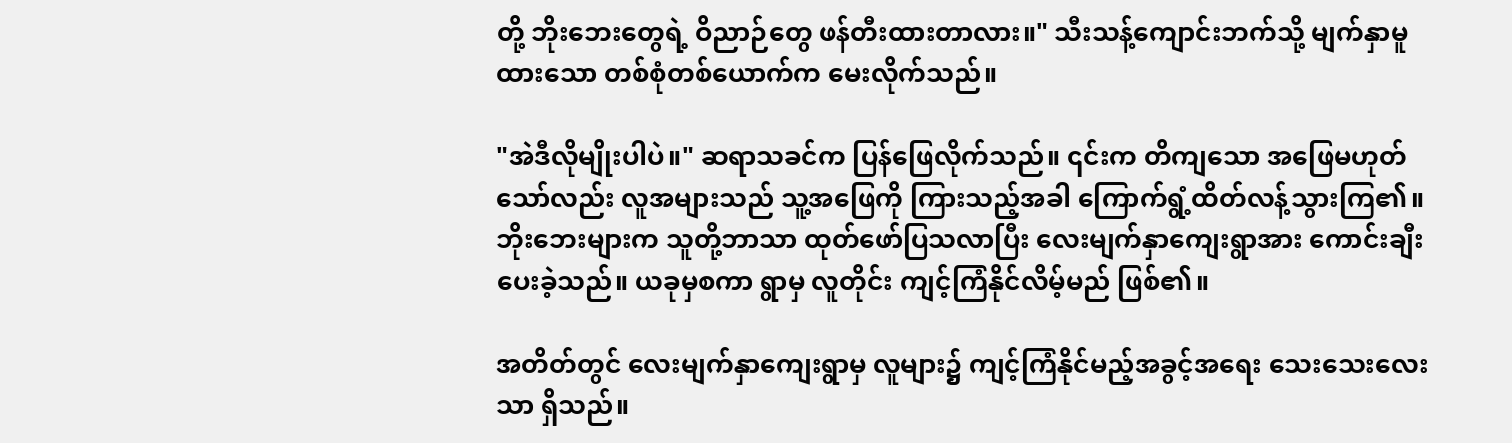တို့ ဘိုးဘေးတွေရဲ့ ဝိညာဉ်တွေ ဖန်တီးထားတာလား။" သီးသန့်ကျောင်းဘက်သို့ မျက်နှာမူထားသော တစ်စုံတစ်ယောက်က မေးလိုက်သည်။

"အဲဒီလိုမျိုးပါပဲ။" ဆရာသခင်က ပြန်ဖြေလိုက်သည်။ ၎င်းက တိကျသော အဖြေမဟုတ်သော်လည်း လူအများသည် သူ့အဖြေကို ကြားသည့်အခါ ကြောက်ရွံ့ထိတ်လန့်သွားကြ၏။ ဘိုးဘေးများက သူတို့ဘာသာ ထုတ်ဖော်ပြသလာပြီး လေးမျက်နှာကျေးရွာအား ကောင်းချီးပေးခဲ့သည်။ ယခုမှစကာ ရွာမှ လူတိုင်း ကျင့်ကြံနိုင်လိမ့်မည် ဖြစ်၏။

အတိတ်တွင် လေးမျက်နှာကျေးရွာမှ လူများ၌ ကျင့်ကြံနိုင်မည့်အခွင့်အရေး သေးသေးလေးသာ ရှိသည်။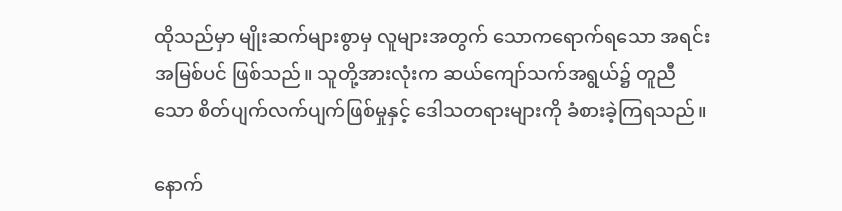ထိုသည်မှာ မျိုးဆက်များစွာမှ လူများအတွက် သောကရောက်ရသော အရင်းအမြစ်ပင် ဖြစ်သည်။ သူတို့အားလုံးက ဆယ်ကျော်သက်အရွယ်၌ တူညီသော စိတ်ပျက်လက်ပျက်ဖြစ်မှုနှင့် ဒေါသတရားများကို ခံစားခဲ့ကြရသည်။

နောက်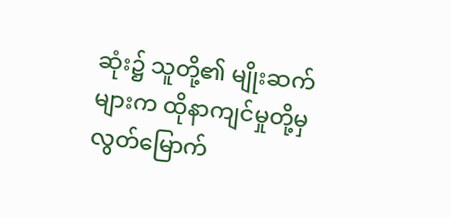ဆုံး၌ သူတို့၏ မျိုးဆက်များက ထိုနာကျင်မှုတို့မှ လွတ်မြောက်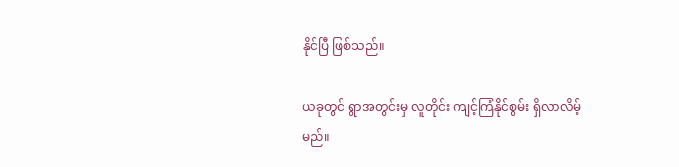နိုင်ပြီ ဖြစ်သည်။

ယခုတွင် ရွာအတွင်းမှ လူတိုင်း ကျင့်ကြံနိုင်စွမ်း ရှိလာလိမ့်မည်။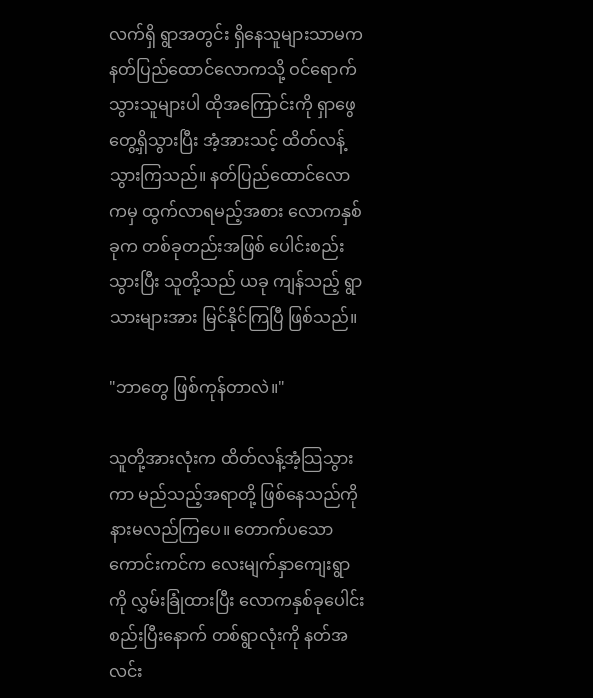လက်ရှိ ရွာအတွင်း ရှိနေသူများသာမက နတ်ပြည်ထောင်လောကသို့ ဝင်ရောက်သွားသူများပါ ထိုအကြောင်းကို ရှာဖွေတွေ့ရှိသွားပြီး အံ့အားသင့် ထိတ်လန့်သွားကြသည်။ နတ်ပြည်ထောင်လောကမှ ထွက်လာရမည့်အစား လောကနှစ်ခုက တစ်ခုတည်းအဖြစ် ပေါင်းစည်းသွားပြီး သူတို့သည် ယခု ကျန်သည့် ရွာသားများအား မြင်နိုင်ကြပြီ ဖြစ်သည်။

"ဘာတွေ ဖြစ်ကုန်တာလဲ။"

သူတို့အားလုံးက ထိတ်လန့်အံ့သြသွားကာ မည်သည့်အရာတို့ ဖြစ်နေသည်ကို နားမလည်ကြပေ။ တောက်ပသော ကောင်းကင်က လေးမျက်နှာကျေးရွာကို လွှမ်းခြုံထားပြီး လောကနှစ်ခုပေါင်းစည်းပြီးနောက် တစ်ရွာလုံးကို နတ်အလင်း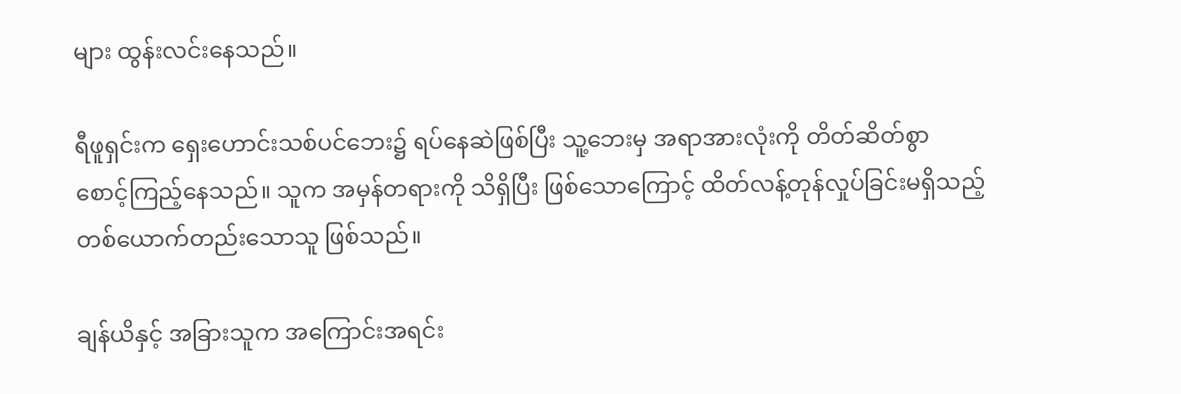များ ထွန်းလင်းနေသည်။

ရီဖူရှင်းက ရှေးဟောင်းသစ်ပင်ဘေး၌ ရပ်နေဆဲဖြစ်ပြီး သူ့ဘေးမှ အရာအားလုံးကို တိတ်ဆိတ်စွာ စောင့်ကြည့်နေသည်။ သူက အမှန်တရားကို သိရှိပြီး ဖြစ်သောကြောင့် ထိတ်လန့်တုန်လှုပ်ခြင်းမရှိသည့် တစ်ယောက်တည်းသောသူ ဖြစ်သည်။

ချန်ယိနှင့် အခြားသူက အကြောင်းအရင်း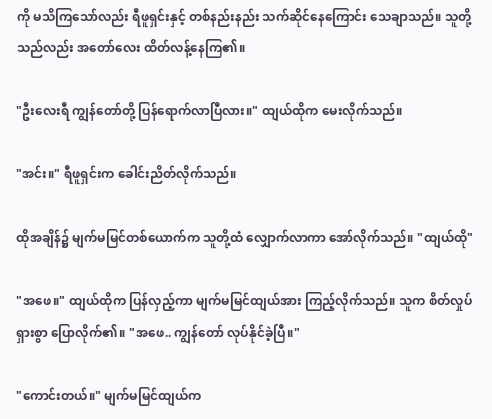ကို မသိကြသော်လည်း ရီဖူရှင်းနှင့် တစ်နည်းနည်း သက်ဆိုင်နေကြောင်း သေချာသည်။ သူတို့သည်လည်း အတော်လေး ထိတ်လန့်နေကြ၏။

"ဦးလေးရီ ကျွန်တော်တို့ ပြန်ရောက်လာပြီလား။" ထျယ်ထိုက မေးလိုက်သည်။

"အင်း။" ရီဖူရှင်းက ခေါင်းညိတ်လိုက်သည်။

ထိုအချိန်၌ မျက်မမြင်တစ်ယောက်က သူတို့ထံ လျှောက်လာကာ အော်လိုက်သည်။ "ထျယ်ထို"

"အဖေ။" ထျယ်ထိုက ပြန်လှည့်ကာ မျက်မမြင်ထျယ်အား ကြည့်လိုက်သည်။ သူက စိတ်လှုပ်ရှားစွာ ပြောလိုက်၏။ "အဖေ.. ကျွန်တော် လုပ်နိုင်ခဲ့ပြီ။"

"ကောင်းတယ်။" မျက်မမြင်ထျယ်က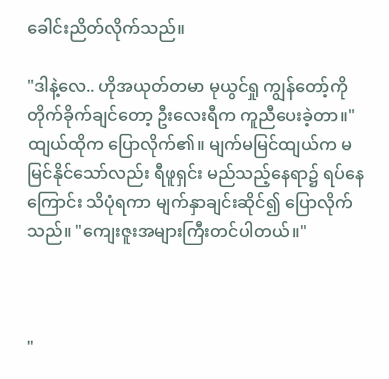ခေါင်းညိတ်လိုက်သည်။

"ဒါနဲ့လေ.. ဟိုအယုတ်တမာ မုယွင်ရှု ကျွန်တော့်ကို တိုက်ခိုက်ချင်တော့ ဦးလေးရီက ကူညီပေးခဲ့တာ။" ထျယ်ထိုက ပြောလိုက်၏။ မျက်မမြင်ထျယ်က မမြင်နိုင်သော်လည်း ရီဖူရှင်း မည်သည့်နေရာ၌ ရပ်နေကြောင်း သိပုံရကာ မျက်နှာချင်းဆိုင်၍ ပြောလိုက်သည်။ "ကျေးဇူးအများကြီးတင်ပါတယ်။"



"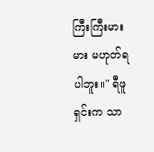ကြီးကြီးမားမား မဟုတ်ရပါဘူး။" ရီဖူရှင်းက သာ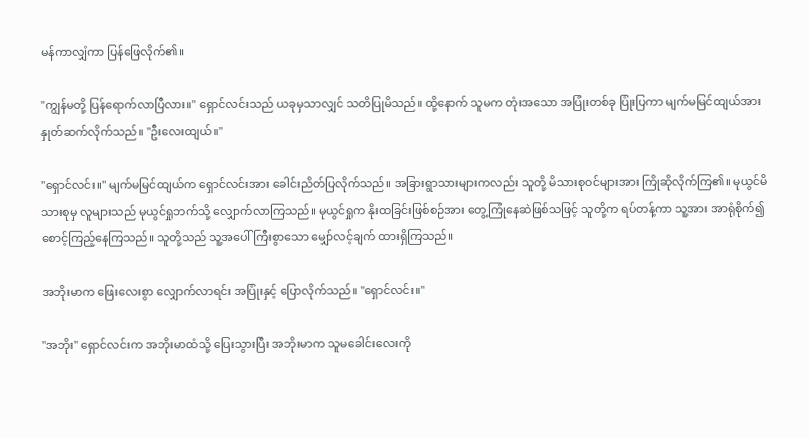မန်ကာလျှံကာ ပြန်ဖြေလိုက်၏။

"ကျွန်မတို့ ပြန်ရောက်လာပြီလား။" ရှောင်လင်းသည် ယခုမှသာလျှင် သတိပြုမိသည်။ ထို့နောက် သူမက တုံးအသော အပြုံးတစ်ခု ပြုံးပြကာ မျက်မမြင်ထျယ်အား နှုတ်ဆက်လိုက်သည်။ "ဦးလေးထျယ်။"

"ရှောင်လင်း။" မျက်မမြင်ထျယ်က ရှောင်လင်းအား ခေါင်းညိတ်ပြလိုက်သည်။ အခြားရွာသားများကလည်း သူတို့ မိသားစုဝင်များအား ကြိုဆိုလိုက်ကြ၏။ မုယွင်မိသားစုမှ လူများသည် မုယွင်ရှုဘက်သို့ လျှောက်လာကြသည်။ မုယွင်ရှုက နိုးထခြင်းဖြစ်စဉ်အား တွေ့ကြုံနေဆဲဖြစ်သဖြင့် သူတို့က ရပ်တန့်ကာ သူ့အား အာရုံစိုက်၍ စောင့်ကြည့်နေကြသည်။ သူတို့သည် သူ့အပေါ် ကြီးစွာသော မျှော်လင့်ချက် ထားရှိကြသည်။

အဘိုးမာက ဖြေးလေးစွာ လျှောက်လာရင်း အပြုံးနှင့် ပြောလိုက်သည်။ "ရှောင်လင်း။"

"အဘိုး" ရှောင်လင်းက အဘိုးမာထံသို့ ပြေးသွားပြီး အဘိုးမာက သူမခေါင်းလေးကို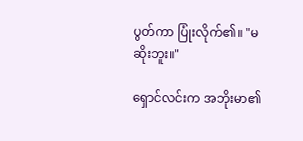ပွတ်ကာ ပြုံးလိုက်၏။ "မဆိုးဘူး။"

ရှောင်လင်းက အဘိုးမာ၏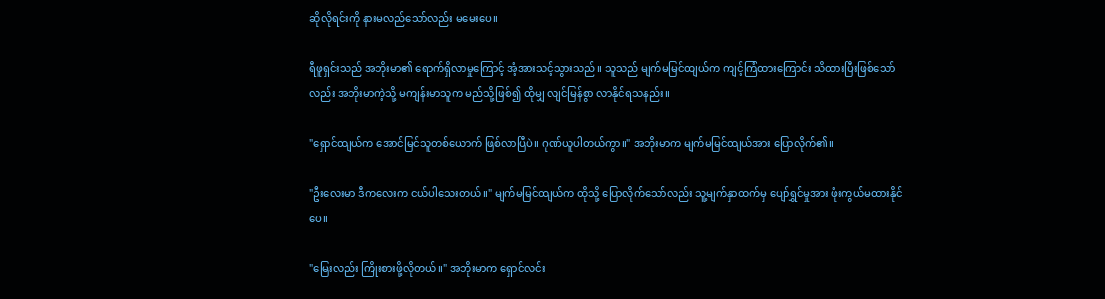ဆိုလိုရင်းကို နားမလည်သော်လည်း မမေးပေ။

ရီဖူရှင်းသည် အဘိုးမာ၏ ရောက်ရှိလာမှုကြောင့် အံ့အားသင့်သွားသည်။ သူသည် မျက်မမြင်ထျယ်က ကျင့်ကြံထားကြောင်း သိထားပြီးဖြစ်သော်လည်း အဘိုးမာကဲ့သို့ မကျန်းမာသူက မည်သို့ဖြစ်၍ ထိုမျှ လျင်မြန်စွာ လာနိုင်ရသနည်း။

"ရှောင်ထျယ်က အောင်မြင်သူတစ်ယောက် ဖြစ်လာပြီပဲ။ ဂုဏ်ယူပါတယ်ကွာ။" အဘိုးမာက မျက်မမြင်ထျယ်အား ပြောလိုက်၏။

"ဦးလေးမာ ဒီကလေးက ငယ်ပါသေးတယ်။" မျက်မမြင်ထျယ်က ထိုသို့ ပြောလိုက်သော်လည်း သူ့မျက်နှာထက်မှ ပျော်ရွှင်မှုအား ဖုံးကွယ်မထားနိုင်ပေ။

"မြေးလည်း ကြိုးစားဖို့လိုတယ်။" အဘိုးမာက ရှောင်လင်း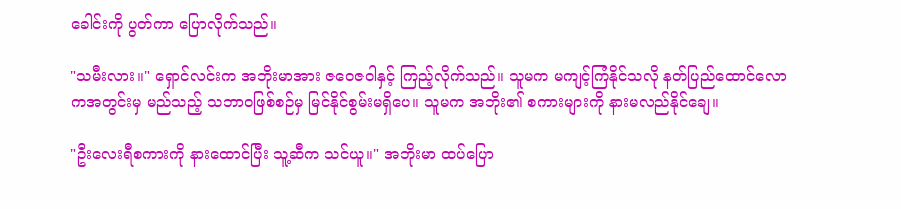ခေါင်းကို ပွတ်ကာ ပြောလိုက်သည်။

"သမီးလား။" ရှောင်လင်းက အဘိုးမာအား ဇဝေဇဝါနှင့် ကြည့်လိုက်သည်။ သူမက မကျင့်ကြံနိုင်သလို နတ်ပြည်ထောင်လောကအတွင်းမှ မည်သည့် သဘာဝဖြစ်စဉ်မှ မြင်နိုင်စွမ်းမရှိပေ။ သူမက အဘိုး၏ စကားများကို နားမလည်နိုင်ချေ။

"ဦးလေးရီစကားကို နားထောင်ပြီး သူ့ဆီက သင်ယူ။" အဘိုးမာ ထပ်ပြော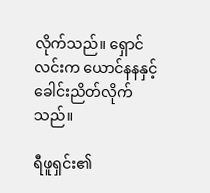လိုက်သည်။ ရှောင်လင်းက ယောင်နနနှင့် ခေါင်းညိတ်လိုက်သည်။

ရီဖူရှင်း၏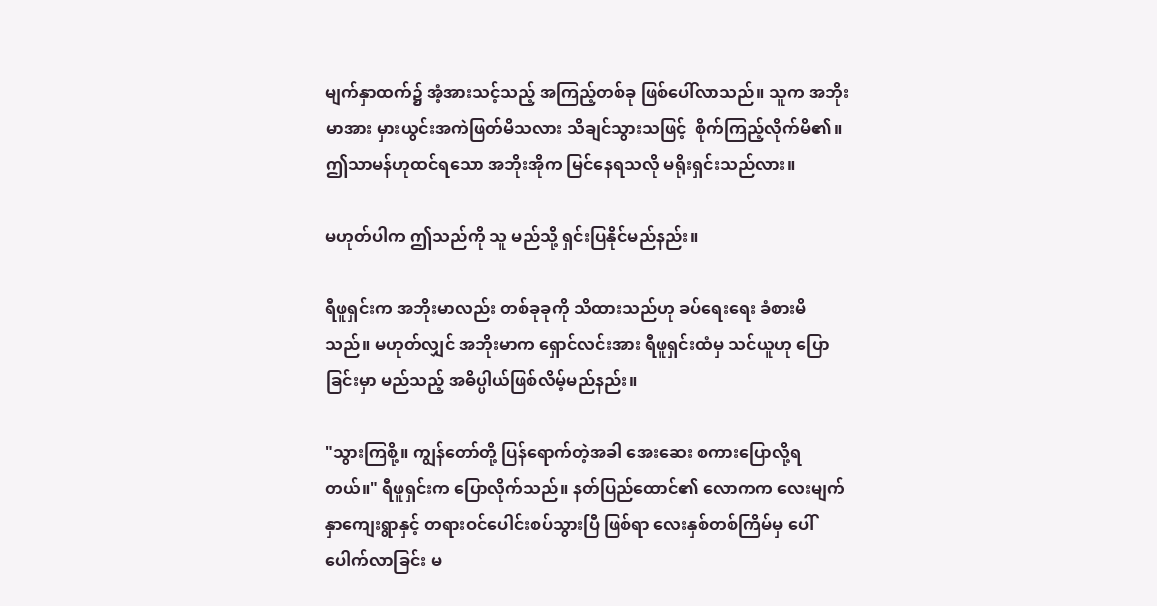မျက်နှာထက်၌ အံ့အားသင့်သည့် အကြည့်တစ်ခု ဖြစ်ပေါ်လာသည်။ သူက အဘိုးမာအား မှားယွင်းအကဲဖြတ်မိသလား သိချင်သွားသဖြင့်  စိုက်ကြည့်လိုက်မိ၏။ ဤသာမန်ဟုထင်ရသော အဘိုးအိုက မြင်နေရသလို မရိုးရှင်းသည်လား။

မဟုတ်ပါက ဤသည်ကို သူ မည်သို့ ရှင်းပြနိုင်မည်နည်း။

ရီဖူရှင်းက အဘိုးမာလည်း တစ်ခုခုကို သိထားသည်ဟု ခပ်ရေးရေး ခံစားမိသည်။ မဟုတ်လျှင် အဘိုးမာက ရှောင်လင်းအား ရီဖူရှင်းထံမှ သင်ယူဟု ပြောခြင်းမှာ မည်သည့် အဓိပ္ပါယ်ဖြစ်လိမ့်မည်နည်း။

"သွားကြစို့။ ကျွန်တော်တို့ ပြန်ရောက်တဲ့အခါ အေးဆေး စကားပြောလို့ရတယ်။" ရီဖူရှင်းက ပြောလိုက်သည်။ နတ်ပြည်ထောင်၏ လောကက လေးမျက်နှာကျေးရွာနှင့် တရားဝင်ပေါင်းစပ်သွားပြီ ဖြစ်ရာ လေးနှစ်တစ်ကြိမ်မှ ပေါ်ပေါက်လာခြင်း မ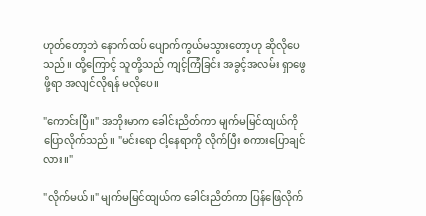ဟုတ်တော့ဘဲ နောက်ထပ် ပျောက်ကွယ်မသွားတော့ဟု ဆိုလိုပေသည်။ ထို့ကြောင့် သူတို့သည် ကျင့်ကြံခြင်း အခွင့်အလမ်း ရှာဖွေဖို့ရာ အလျင်လိုရန် မလိုပေ။

"ကောင်းပြီ။" အဘိုးမာက ခေါင်းညိတ်ကာ မျက်မမြင်ထျယ်ကို ပြောလိုက်သည်။ "မင်းရော ငါ့နေရာကို လိုက်ပြီး စကားပြောချင်လား။"

"လိုက်မယ်။" မျက်မမြင်ထျယ်က ခေါင်းညိတ်ကာ ပြန်ဖြေလိုက်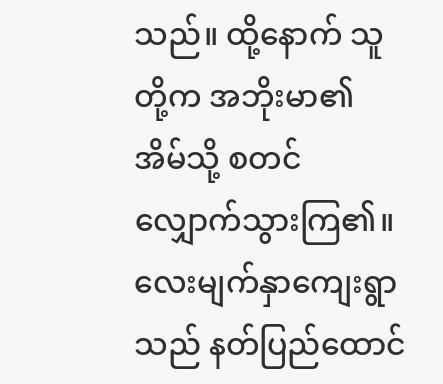သည်။ ထို့နောက် သူတို့က အဘိုးမာ၏ အိမ်သို့ စတင် လျှောက်သွားကြ၏။ လေးမျက်နှာကျေးရွာသည် နတ်ပြည်ထောင်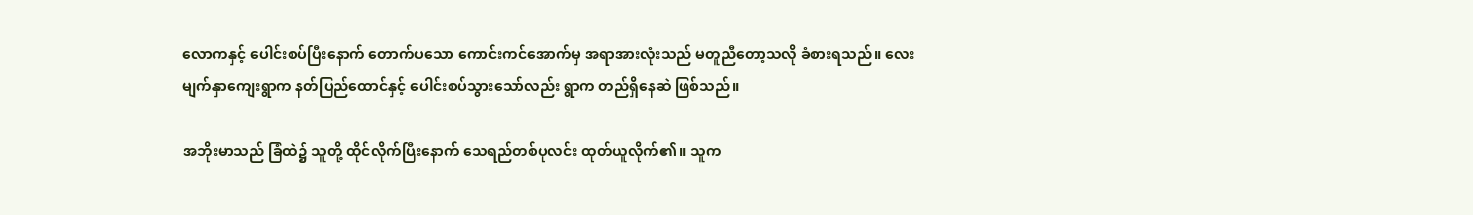လောကနှင့် ပေါင်းစပ်ပြီးနောက် တောက်ပသော ကောင်းကင်အောက်မှ အရာအားလုံးသည် မတူညီတော့သလို ခံစားရသည်။ လေးမျက်နှာကျေးရွာက နတ်ပြည်ထောင်နှင့် ပေါင်းစပ်သွားသော်လည်း ရွာက တည်ရှိနေဆဲ ဖြစ်သည်။

အဘိုးမာသည် ခြံထဲ၌ သူတို့ ထိုင်လိုက်ပြီးနောက် သေရည်တစ်ပုလင်း ထုတ်ယူလိုက်၏။ သူက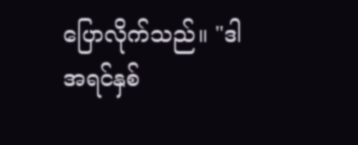ပြောလိုက်သည်။ "ဒါ အရင်နှစ်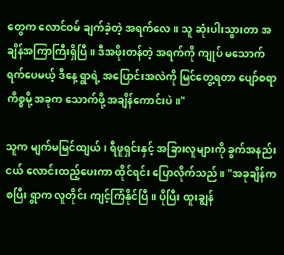တွေက လောင်ဝမ် ချက်ခဲ့တဲ့ အရက်လေ။ သူ ဆုံးပါးသွားတာ အချိန်အကြာကြီးရှိပြီ။ ဒီအဖိုးတန်တဲ့ အရက်ကို ကျုပ် မသောက်ရက်ပေမယ့် ဒီနေ့ ရွာရဲ့ အပြောင်းအလဲကို မြင်တွေ့ရတာ ပျော်စရာကိစ္စမို့ အခုက သောက်ဖို့ အချိန်ကောင်းပဲ။"

သူက မျက်မမြင်ထျယ်၊ ရီဖူရှင်းနှင့် အခြားလူများကို ခွက်အနည်းငယ် လောင်းထည့်ပေးကာ ထိုင်ရင်း ပြောလိုက်သည်။ "အခုချိန်ကစပြီး ရွာက လူတိုင်း ကျင့်ကြံနိုင်ပြီ။ ပိုပြီး ထူးချွန်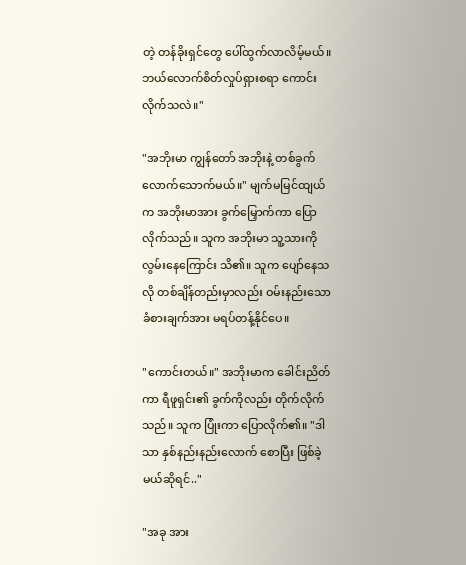တဲ့ တန်ခိုးရှင်တွေ ပေါ်ထွက်လာလိမ့်မယ်။ ဘယ်လောက်စိတ်လှုပ်ရှားစရာ ကောင်းလိုက်သလဲ။"

"အဘိုးမာ ကျွန်တော် အဘိုးနဲ့ တစ်ခွက်လောက်သောက်မယ်။" မျက်မမြင်ထျယ်က အဘိုးမာအား ခွက်မြှောက်ကာ ပြောလိုက်သည်။ သူက အဘိုးမာ သူ့သားကို လွမ်းနေကြောင်း သိ၏။ သူက ပျော်နေသလို တစ်ချိန်တည်းမှာလည်း ဝမ်းနည်းသော ခံစားချက်အား မရပ်တန့်နိုင်ပေ။

"ကောင်းတယ်။" အဘိုးမာက ခေါင်းညိတ်ကာ ရီဖူရှင်း၏ ခွက်ကိုလည်း တိုက်လိုက်သည်။ သူက ပြုံးကာ ပြောလိုက်၏။ "ဒါသာ နှစ်နည်းနည်းလောက် စောပြီး ဖြစ်ခဲ့မယ်ဆိုရင်.."

"အခု အား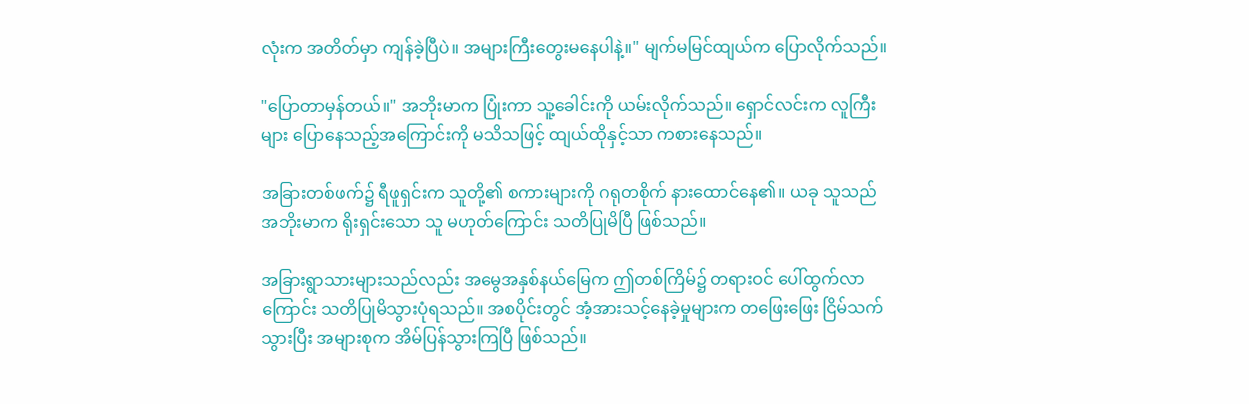လုံးက အတိတ်မှာ ကျန်ခဲ့ပြီပဲ။ အများကြီးတွေးမနေပါနဲ့။" မျက်မမြင်ထျယ်က ပြောလိုက်သည်။

"ပြောတာမှန်တယ်။" အဘိုးမာက ပြုံးကာ သူ့ခေါင်းကို ယမ်းလိုက်သည်။ ရှောင်လင်းက လူကြီးများ ပြောနေသည့်အကြောင်းကို မသိသဖြင့် ထျယ်ထိုနှင့်သာ ကစားနေသည်။

အခြားတစ်ဖက်၌ ရီဖူရှင်းက သူတို့၏ စကားများကို ဂရုတစိုက် နားထောင်နေ၏။ ယခု သူသည် အဘိုးမာက ရိုးရှင်းသော သူ မဟုတ်ကြောင်း သတိပြုမိပြီ ဖြစ်သည်။

အခြားရွာသားများသည်လည်း အမွေအနှစ်နယ်မြေက ဤတစ်ကြိမ်၌ တရားဝင် ပေါ်ထွက်လာကြောင်း သတိပြုမိသွားပုံရသည်။ အစပိုင်းတွင် အံ့အားသင့်နေခဲ့မှုများက တဖြေးဖြေး ငြိမ်သက်သွားပြီး အများစုက အိမ်ပြန်သွားကြပြီ ဖြစ်သည်။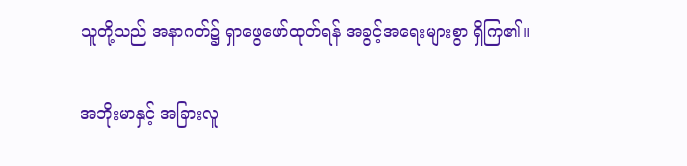သူတို့သည် အနာဂတ်၌ ရှာဖွေဖော်ထုတ်ရန် အခွင့်အရေးများစွာ ရှိကြ၏။

အဘိုးမာနှင့် အခြားလူ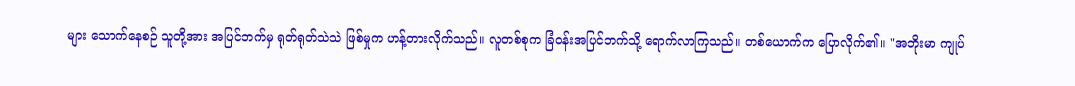များ သောက်နေစဉ် သူတို့အား အပြင်ဘက်မှ ရုတ်ရုတ်သဲသဲ ဖြစ်မှုက ဟန့်တားလိုက်သည်။ လူတစ်စုက ခြံဝန်းအပြင်ဘက်သို့ ရောက်လာကြသည်။ တစ်ယောက်က ပြောလိုက်၏။ "အဘိုးမာ ကျုပ်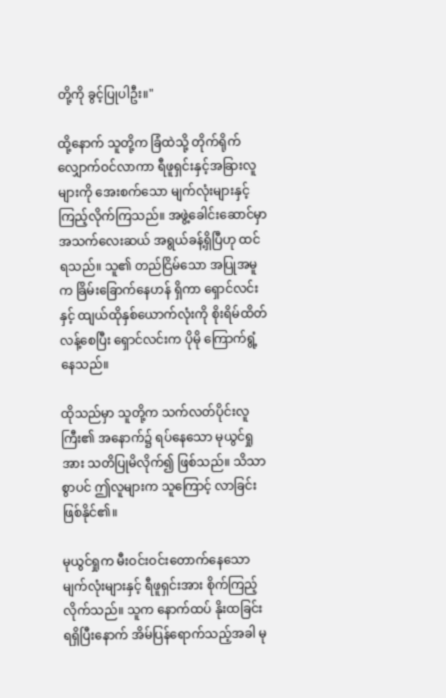တို့ကို ခွင့်ပြုပါဦး။"

ထို့နောက် သူတို့က ခြံထဲသို့ တိုက်ရိုက် လျှောက်ဝင်လာကာ ရီဖူရှင်းနှင့်အခြားလူများကို အေးစက်သော မျက်လုံးများနှင့် ကြည့်လိုက်ကြသည်။ အဖွဲ့ခေါင်းဆောင်မှာ အသက်လေးဆယ် အရွယ်ခန့်ရှိပြီဟု ထင်ရသည်။ သူ၏ တည်ငြိမ်သော အပြုအမူက ခြိမ်းခြောက်နေဟန် ရှိကာ ရှောင်လင်းနှင့် ထျယ်ထိုနှစ်ယောက်လုံးကို စိုးရိမ်ထိတ်လန့်စေပြီး ရှောင်လင်းက ပိုမို ကြောက်ရွံ့နေသည်။

ထိုသည်မှာ သူတို့က သက်လတ်ပိုင်းလူကြီး၏ အနောက်၌ ရပ်နေသော မုယွင်ရှုအား သတိပြုမိလိုက်၍ ဖြစ်သည်။ သိသာစွာပင် ဤလူများက သူကြောင့် လာခြင်း ဖြစ်နိုင်၏။

မုယွင်ရှုက မီးဝင်းဝင်းတောက်နေသော မျက်လုံးများနှင့် ရီဖူရှင်းအား စိုက်ကြည့်လိုက်သည်။ သူက နောက်ထပ် နိုးထခြင်း ရရှိပြီးနောက် အိမ်ပြန်ရောက်သည့်အခါ မု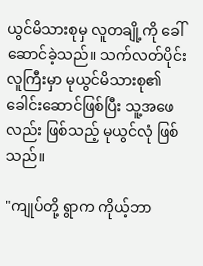ယွင်မိသားစုမှ လူတချို့ကို ခေါ်ဆောင်ခဲ့သည်။ သက်လတ်ပိုင်းလူကြီးမှာ မုယွင်မိသားစု၏ ခေါင်းဆောင်ဖြစ်ပြီး သူ့အဖေလည်း ဖြစ်သည့် မုယွင်လုံ ဖြစ်သည်။

"ကျုပ်တို့ ရွာက ကိုယ့်ဘာ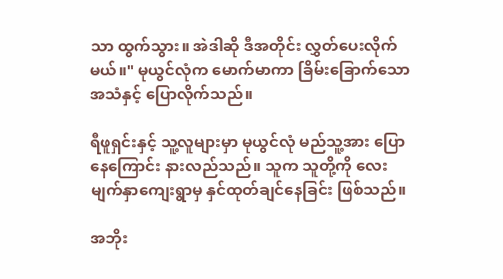သာ ထွက်သွား။ အဲဒါဆို ဒီအတိုင်း လွှတ်ပေးလိုက်မယ်။" မုယွင်လုံက မောက်မာကာ ခြိမ်းခြောက်သော အသံနှင့် ပြောလိုက်သည်။

ရီဖူရှင်းနှင့် သူ့လူများမှာ မုယွင်လုံ မည်သူ့အား ပြောနေကြောင်း နားလည်သည်။ သူက သူတို့ကို လေးမျက်နှာကျေးရွာမှ နှင်ထုတ်ချင်နေခြင်း ဖြစ်သည်။

အဘိုး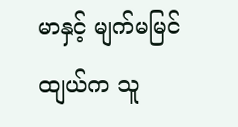မာနှင့် မျက်မမြင်ထျယ်က သူ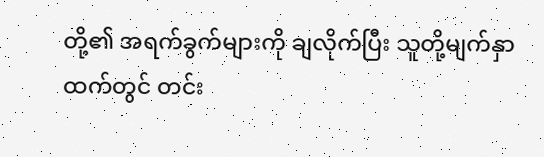တို့၏ အရက်ခွက်များကို ချလိုက်ပြီး သူတို့မျက်နှာထက်တွင် တင်း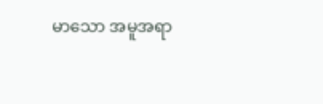မာသော အမူအရာ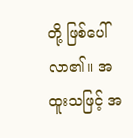တို့ ဖြစ်ပေါ်လာ၏။ အထူးသဖြင့် အ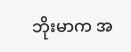ဘိုးမာက အ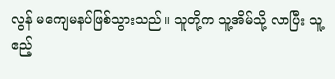လွန် မကျေမနပ်ဖြစ်သွားသည်။ သူတို့က သူ့အိမ်သို့ လာပြီး သူ့ဧည့်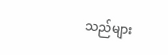သည်များ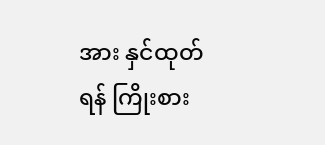အား နှင်ထုတ်ရန် ကြိုးစား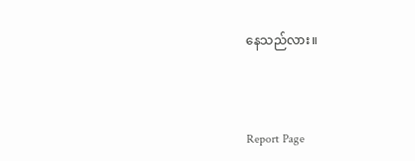နေသည်လား။



Report Page